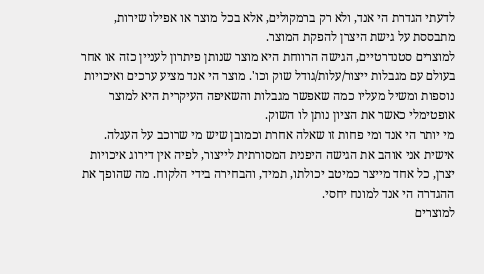לדעתי הגדרת הי אנד, ולא רק ברמקולים, אלא בכל מוצר או אפילו שירות, מתבססת על גישת היצרן להפקת המוצר.
למוצרים סטנדרטיים, הגישה הרווחת היא מוצר שנותן פיתרון לעניין כזה או אחר בעולם עם מגבלות ייצור/עלות/גודל שוק וכו'. מוצר הי אנד מציע ערכים ואיכויות נוספות ומשיל מעליו כמה שאפשר מגבלות והשאיפה העיקרית היא למוצר אופטימלי כאשר את הציון נותן לו השוק.
מי יותר הי אנד ומי פחות זו שאלה אחרת וכמובן שיש מי שרוכב על העגלה.
אישית אני אוהב את הגישה היפנית המסורתית לייצור, לפיה אין דירוג איכויות יצרן, כל אחד מייצר כמיטב יכולתו, תמיד, והבחירה בידי הלקוח. מה שהופך את ההגדרה הי אנד למונח יחסי.
למוצרים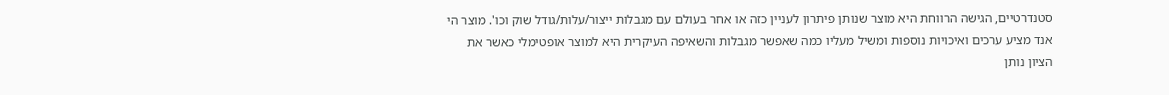סטנדרטיים, הגישה הרווחת היא מוצר שנותן פיתרון לעניין כזה או אחר בעולם עם מגבלות ייצור/עלות/גודל שוק וכו'. מוצר הי אנד מציע ערכים ואיכויות נוספות ומשיל מעליו כמה שאפשר מגבלות והשאיפה העיקרית היא למוצר אופטימלי כאשר את הציון נותן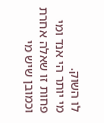לו השוק.
מי יותר הי אנד ומי פחות זו שאלה אחרת וכמובן שיש מי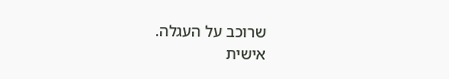שרוכב על העגלה.
אישית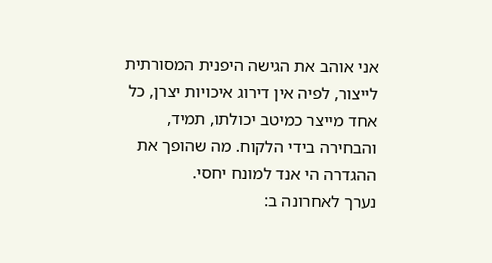אני אוהב את הגישה היפנית המסורתית לייצור, לפיה אין דירוג איכויות יצרן, כל אחד מייצר כמיטב יכולתו, תמיד, והבחירה בידי הלקוח. מה שהופך את ההגדרה הי אנד למונח יחסי.
נערך לאחרונה ב: